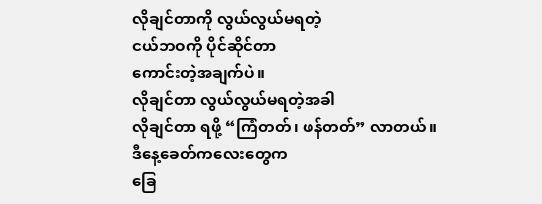လိုချင်တာကို လွယ်လွယ်မရတဲ့
ငယ်ဘဝကို ပိုင်ဆိုင်တာ
ကောင်းတဲ့အချက်ပဲ။
လိုချင်တာ လွယ်လွယ်မရတဲ့အခါ
လိုချင်တာ ရဖို့ “ကြံတတ်၊ ဖန်တတ်” လာတယ်။
ဒီနေ့ခေတ်ကလေးတွေက
ခြေ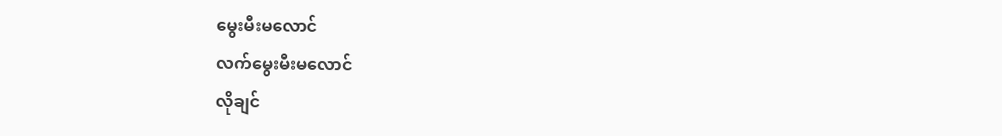မွေးမီးမလောင်
လက်မွေးမီးမလောင်
လိုချင်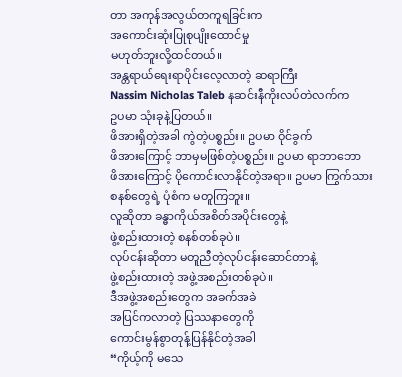တာ အကုန်အလွယ်တကူရခြင်းက
အကောင်းဆုံးပြုစုပျိုးထောင်မှု
မဟုတ်ဘူးလို့ထင်တယ်။
အန္တရာယ်ရေးရာပိုင်းလေ့လာတဲ့ ဆရာကြီး
Nassim Nicholas Taleb နဆင်းနီကိုးလပ်တဲလက်က
ဥပမာ သုံးခုနဲ့ပြတယ်။
ဖိအားရှိတဲ့အခါ ကွဲတဲ့ပစ္စည်း။ ဥပမာ ဝိုင်ခွက်
ဖိအားကြောင့် ဘာမှမဖြစ်တဲ့ပစ္စည်း။ ဥပမာ ရာဘာဘော
ဖိအားကြောင့် ပိုကောင်းလာနိုင်တဲ့အရာ။ ဥပမာ ကြွက်သား
စနစ်တွေရဲ့ ပုံစံက မတူကြဘူး။
လူဆိုတာ ခန္ဓာကိုယ်အစိတ်အပိုင်းတွေနဲ့
ဖွဲ့စည်းထားတဲ့ စနစ်တစ်ခုပဲ။
လုပ်ငန်းဆိုတာ မတူညီတဲ့လုပ်ငန်းဆောင်တာနဲ့
ဖွဲ့စည်းထားတဲ့ အဖွဲ့အစည်းတစ်ခုပဲ။
ဒီအဖွဲ့အစည်းတွေက အခက်အခဲ
အပြင်ကလာတဲ့ ပြဿနာတွေကို
ကောင်းမွန်စွာတုန့်ပြန်နိုင်တဲ့အခါ
“ကိုယ့်ကို မသေ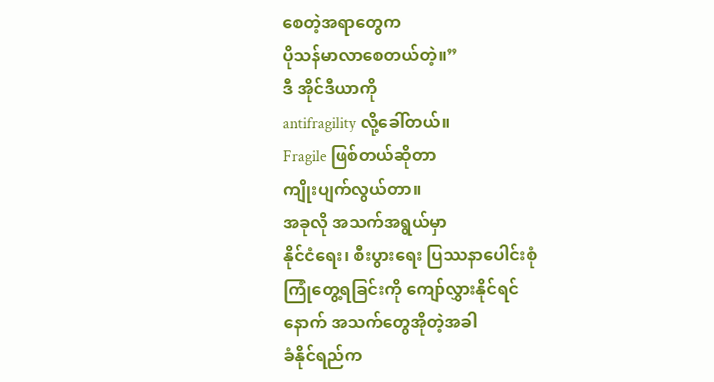စေတဲ့အရာတွေက
ပိုသန်မာလာစေတယ်တဲ့။”
ဒီ အိုင်ဒီယာကို
antifragility လို့ခေါ်တယ်။
Fragile ဖြစ်တယ်ဆိုတာ
ကျိုးပျက်လွယ်တာ။
အခုလို အသက်အရွယ်မှာ
နိုင်ငံရေး၊ စီးပွားရေး ပြဿနာပေါင်းစုံ
ကြုံတွေ့ရခြင်းကို ကျော်လွှားနိုင်ရင်
နောက် အသက်တွေအိုတဲ့အခါ
ခံနိုင်ရည်က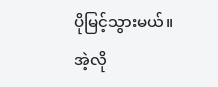ပိုမြင့်သွားမယ်။
အဲ့လို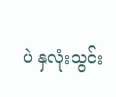ပဲ နှလုံးသွင်း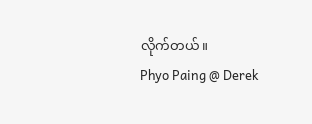လိုက်တယ်။
Phyo Paing @ Derek